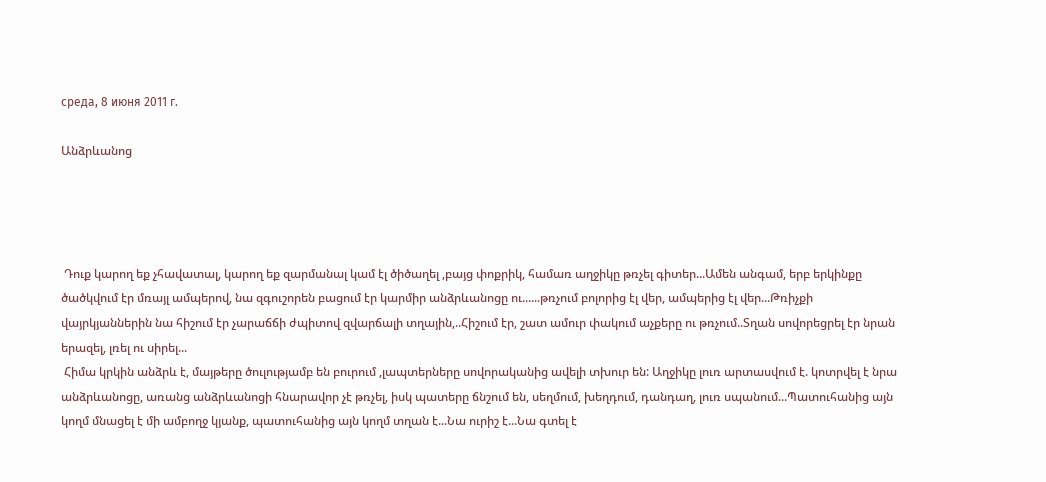среда, 8 июня 2011 г.

Անձրևանոց




 Դուք կարող եք չհավատալ, կարող եք զարմանալ կամ էլ ծիծաղել ,բայց փոքրիկ, համառ աղջիկը թռչել գիտեր...Ամեն անգամ, երբ երկինքը ծածկվում էր մռայլ ամպերով, նա զգուշորեն բացում էր կարմիր անձրևանոցը ու......թռչում բոլորից էլ վեր, ամպերից էլ վեր...Թռիչքի վայրկյաններին նա հիշում էր չարաճճի ժպիտով զվարճալի տղային,..Հիշում էր, շատ ամուր փակում աչքերը ու թռչում..Տղան սովորեցրել էր նրան երազել, լռել ու սիրել...
 Հիմա կրկին անձրև է, մայթերը ծուլությամբ են բուրում ,լապտերները սովորականից ավելի տխուր են: Աղջիկը լուռ արտասվում է. կոտրվել է նրա անձրևանոցը, առանց անձրևանոցի հնարավոր չէ թռչել, իսկ պատերը ճնշում են, սեղմում, խեղդում, դանդաղ, լուռ սպանում...Պատուհանից այն կողմ մնացել է մի ամբողջ կյանք, պատուհանից այն կողմ տղան է...Նա ուրիշ է...Նա գտել է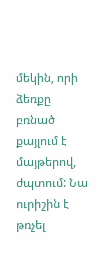մեկին, որի ձեռքը բռնած քայլում է մայթերով, ժպտում: Նա ուրիշին է թռչել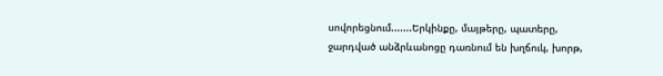սովորեցնում.......Երկինքը, մայթերը, պատերը, ջարդված անձրևանոցը դառնում են խղճուկ, խորթ,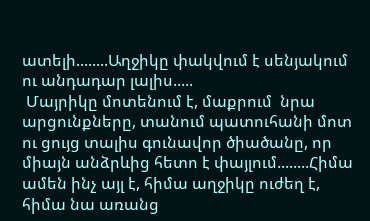ատելի........Աղջիկը փակվում է սենյակում ու անդադար լալիս.....
 Մայրիկը մոտենում է, մաքրում  նրա արցունքները, տանում պատուհանի մոտ ու ցույց տալիս գունավոր ծիածանը, որ միայն անձրևից հետո է փայլում........Հիմա ամեն ինչ այլ է, հիմա աղջիկը ուժեղ է, հիմա նա առանց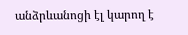անձրևանոցի էլ կարող է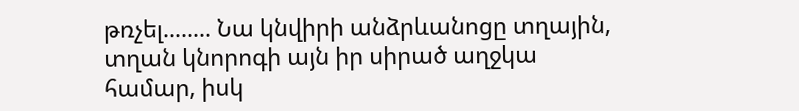թռչել........ Նա կնվիրի անձրևանոցը տղային, տղան կնորոգի այն իր սիրած աղջկա համար, իսկ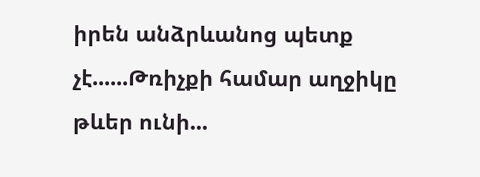իրեն անձրևանոց պետք չէ......Թռիչքի համար աղջիկը թևեր ունի...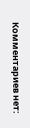Комментариев нет: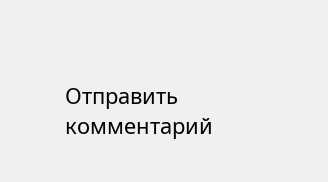Отправить комментарий